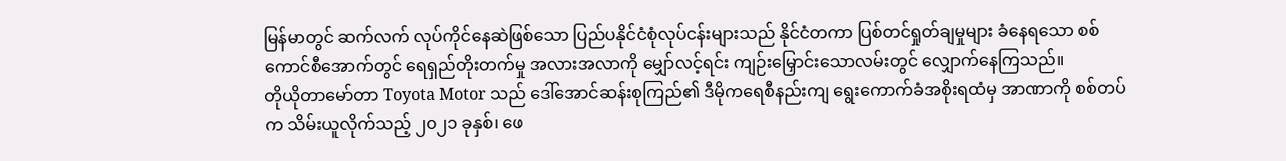မြန်မာတွင် ဆက်လက် လုပ်ကိုင်နေဆဲဖြစ်သော ပြည်ပနိုင်ငံစုံလုပ်ငန်းများသည် နိုင်ငံတကာ ပြစ်တင်ရှုတ်ချမှုများ ခံနေရသော စစ်ကောင်စီအောက်တွင် ရေရှည်တိုးတက်မှု အလားအလာကို မျှော်လင့်ရင်း ကျဉ်းမြှောင်းသောလမ်းတွင် လျှောက်နေကြသည်။
တိုယိုတာမော်တာ Toyota Motor သည် ဒေါ်အောင်ဆန်းစုကြည်၏ ဒီမိုကရေစီနည်းကျ ရွေးကောက်ခံအစိုးရထံမှ အာဏာကို စစ်တပ်က သိမ်းယူလိုက်သည့် ၂၀၂၁ ခုနှစ်၊ ဖေ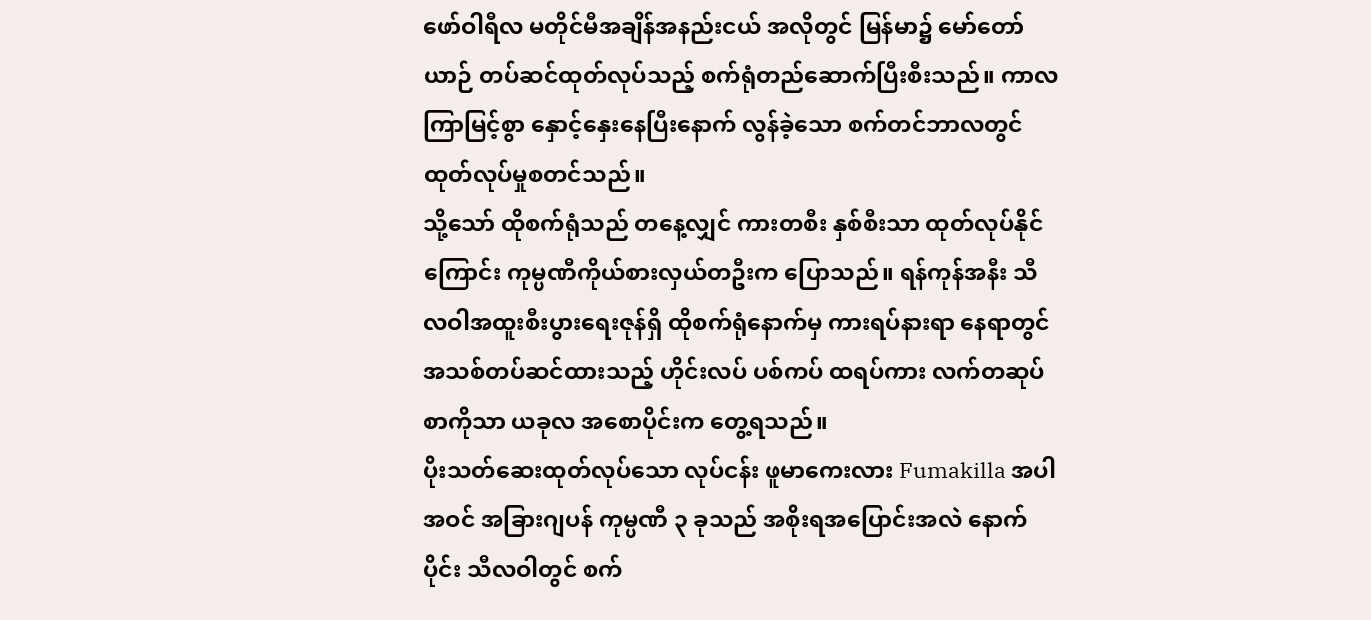ဖော်ဝါရီလ မတိုင်မီအချိန်အနည်းငယ် အလိုတွင် မြန်မာ၌ မော်တော်ယာဉ် တပ်ဆင်ထုတ်လုပ်သည့် စက်ရုံတည်ဆောက်ပြီးစီးသည်။ ကာလကြာမြင့်စွာ နှောင့်နှေးနေပြီးနောက် လွန်ခဲ့သော စက်တင်ဘာလတွင် ထုတ်လုပ်မှုစတင်သည်။
သို့သော် ထိုစက်ရုံသည် တနေ့လျှင် ကားတစီး နှစ်စီးသာ ထုတ်လုပ်နိုင်ကြောင်း ကုမ္ပဏီကိုယ်စားလှယ်တဦးက ပြောသည်။ ရန်ကုန်အနီး သီလဝါအထူးစီးပွားရေးဇုန်ရှိ ထိုစက်ရုံနောက်မှ ကားရပ်နားရာ နေရာတွင် အသစ်တပ်ဆင်ထားသည့် ဟိုင်းလပ် ပစ်ကပ် ထရပ်ကား လက်တဆုပ်စာကိုသာ ယခုလ အစောပိုင်းက တွေ့ရသည်။
ပိုးသတ်ဆေးထုတ်လုပ်သော လုပ်ငန်း ဖူမာကေးလား Fumakilla အပါအဝင် အခြားဂျပန် ကုမ္ပဏီ ၃ ခုသည် အစိုးရအပြောင်းအလဲ နောက်ပိုင်း သီလဝါတွင် စက်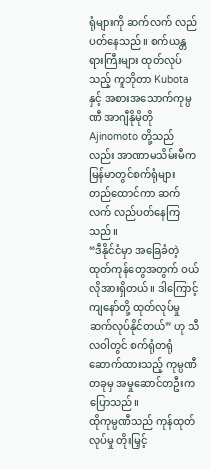ရုံများကို ဆက်လက် လည်ပတ်နေသည်။ စက်ယန္တရားကြီးများ ထုတ်လုပ်သည့် ကူဘိုတာ Kubota နှင့် အစားအသောက်ကုမ္ပဏီ အာဂျီနိုမိုတို Ajinomoto တို့သည်လည်း အာဏာမသိမ်းမီက မြန်မာတွင်စက်ရုံများ တည်ထောင်ကာ ဆက်လက် လည်ပတ်နေကြသည်။
“ဒီနိုင်ငံမှာ အခြေခံတဲ့ ထုတ်ကုန်တွေအတွက် ဝယ်လိုအားရှိတယ်။ ဒါကြောင့် ကျနော်တို့ ထုတ်လုပ်မှု ဆက်လုပ်နိုင်တယ်” ဟု သီလဝါတွင် စက်ရုံတရုံဆောက်ထားသည့် ကုမ္ပဏီတခုမှ အမှုဆောင်တဦးက ပြောသည်။
ထိုကုမ္ပဏီသည် ကုန်ထုတ်လုပ်မှု တိုးမြှင့်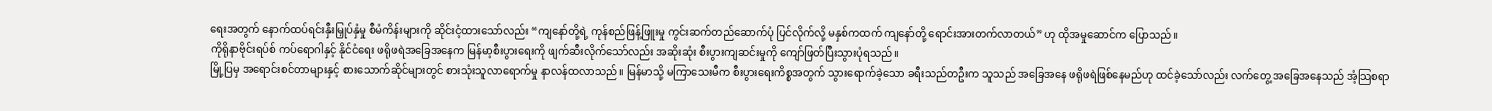ရေးအတွက် နောက်ထပ်ရင်းနှီးမြှုပ်နှံမှု စီမံကိန်းများကို ဆိုင်းငံ့ထားသော်လည်း “ကျနော်တို့ရဲ့ ကုန်စည်ဖြန့်ဖြူးမှု ကွင်းဆက်တည်ဆောက်ပုံ ပြင်လိုက်လို့ မနှစ်ကထက် ကျနော်တို့ ရောင်းအားတက်လာတယ်” ဟု ထိုအမှုဆောင်က ပြောသည်။
ကိုရိုနာဗိုင်းရပ်စ် ကပ်ရောဂါနှင့် နိုင်ငံရေး ဖရိုဖရဲအခြေအနေက မြန်မာ့စီးပွားရေးကို ဖျက်ဆီးလိုက်သော်လည်း အဆိုးဆုံး စီးပွားကျဆင်းမှုကို ကျော်ဖြတ်ပြီးသွားပုံရသည်။
မြို့ပြမှ အရောင်းစင်တာများနှင့် စားသောက်ဆိုင်များတွင် စားသုံးသူလာရောက်မှု နာလန်ထလာသည်။ မြန်မာသို့ မကြာသေးမီက စီးပွားရေးကိစ္စအတွက် သွားရောက်ခဲ့သော ခရီးသည်တဦးက သူသည် အခြေအနေ ဖရိုဖရဲဖြစ်နေမည်ဟု ထင်ခဲ့သော်လည်း လက်တွေ့ အခြေအနေသည် အံ့သြစရာ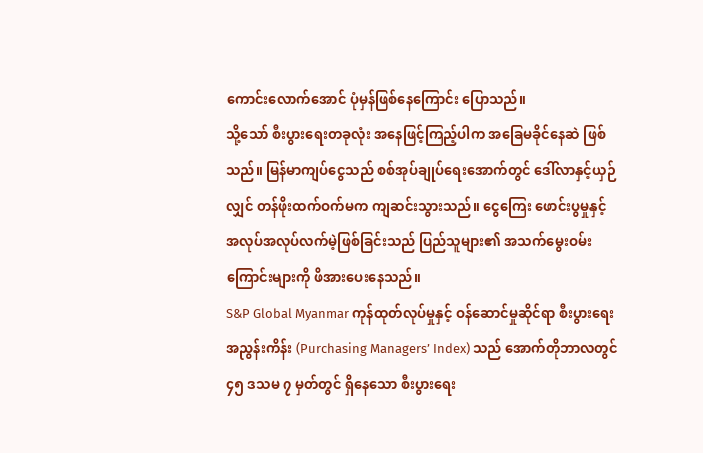ကောင်းလောက်အောင် ပုံမှန်ဖြစ်နေကြောင်း ပြောသည်။
သို့သော် စီးပွားရေးတခုလုံး အနေဖြင့်ကြည့်ပါက အခြေမခိုင်နေဆဲ ဖြစ်သည်။ မြန်မာကျပ်ငွေသည် စစ်အုပ်ချုပ်ရေးအောက်တွင် ဒေါ်လာနှင့်ယှဉ်လျှင် တန်ဖိုးထက်ဝက်မက ကျဆင်းသွားသည်။ ငွေကြေး ဖောင်းပွမှုနှင့် အလုပ်အလုပ်လက်မဲ့ဖြစ်ခြင်းသည် ပြည်သူများ၏ အသက်မွေးဝမ်းကြောင်းများကို ဖိအားပေးနေသည်။
S&P Global Myanmar ကုန်ထုတ်လုပ်မှုနှင့် ဝန်ဆောင်မှုဆိုင်ရာ စီးပွားရေးအညွန်းကိန်း (Purchasing Managers’ Index) သည် အောက်တိုဘာလတွင် ၄၅ ဒသမ ၇ မှတ်တွင် ရှိနေသော စီးပွားရေး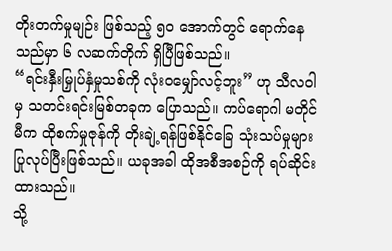တိုးတက်မှုမျဉ်း ဖြစ်သည့် ၅၀ အောက်တွင် ရောက်နေသည်မှာ ၆ လဆက်တိုက် ရှိပြီဖြစ်သည်။
“ရင်းနှီးမြှုပ်နှံမှုသစ်ကို လုံးဝမျှော်လင့်ဘူး” ဟု သီလဝါမှ သတင်းရင်းမြစ်တခုက ပြောသည်။ ကပ်ရောဂါ မတိုင်မီက ထိုစက်မှုဇုန်ကို တိုးချဲ့ရန်ဖြစ်နိုင်ခြေ သုံးသပ်မှုများ ပြုလုပ်ပြီးဖြစ်သည်။ ယခုအခါ ထိုအစီအစဉ်ကို ရပ်ဆိုင်းထားသည်။
သို့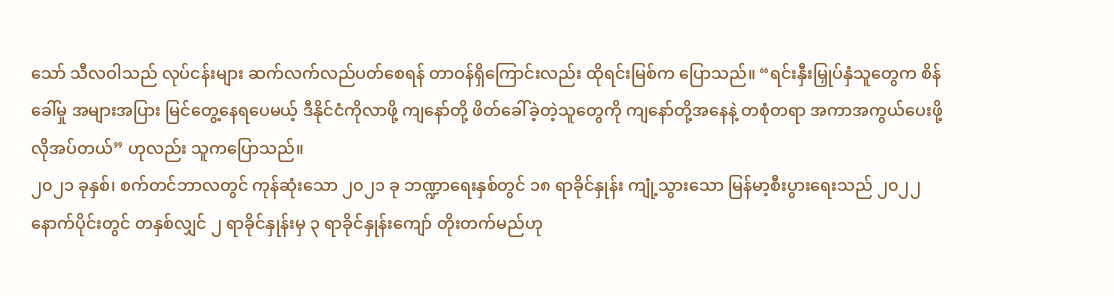သော် သီလဝါသည် လုပ်ငန်းများ ဆက်လက်လည်ပတ်စေရန် တာဝန်ရှိကြောင်းလည်း ထိုရင်းမြစ်က ပြောသည်။ “ရင်းနှီးမြှုပ်နှံသူတွေက စိန်ခေါ်မှု အများအပြား မြင်တွေ့နေရပေမယ့် ဒီနိုင်ငံကိုလာဖို့ ကျနော်တို့ ဖိတ်ခေါ်ခဲ့တဲ့သူတွေကို ကျနော်တို့အနေနဲ့ တစုံတရာ အကာအကွယ်ပေးဖို့ လိုအပ်တယ်” ဟုလည်း သူကပြောသည်။
၂၀၂၁ ခုနှစ်၊ စက်တင်ဘာလတွင် ကုန်ဆုံးသော ၂၀၂၁ ခု ဘဏ္ဍာရေးနှစ်တွင် ၁၈ ရာခိုင်နှုန်း ကျုံ့သွားသော မြန်မာ့စီးပွားရေးသည် ၂၀၂၂ နောက်ပိုင်းတွင် တနှစ်လျှင် ၂ ရာခိုင်နှုန်းမှ ၃ ရာခိုင်နှုန်းကျော် တိုးတက်မည်ဟု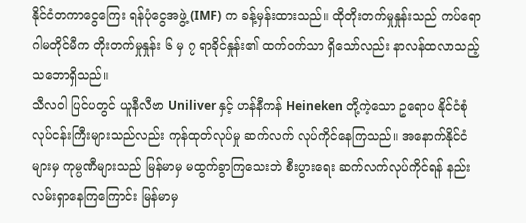နိုင်ငံတကာငွေကြေး ရန်ပုံငွေအဖွဲ့ (IMF) က ခန့်မှန်းထားသည်။ ထိုတိုးတက်မှုနှုန်းသည် ကပ်ရောဂါမတိုင်မီက တိုးတက်မှုနှုန်း ၆ မှ ၇ ရာခိုင်နှုန်း၏ ထက်ဝက်သာ ရှိသော်လည်း နာလန်ထလာသည့် သဘောရှိသည်။
သီလဝါ ပြင်ပတွင် ယူနီလီဗာ Uniliver နှင့် ဟန်နီကန် Heineken တို့ကဲ့သော ဥရောပ နိုင်ငံစုံလုပ်ငန်းကြီးများသည်လည်း ကုန်ထုတ်လုပ်မှု ဆက်လက် လုပ်ကိုင်နေကြသည်။ အနောက်နိုင်ငံများမှ ကုမ္ပဏီများသည် မြန်မာမှ မထွက်ခွာကြသေးဘဲ စီးပွားရေး ဆက်လက်လုပ်ကိုင်ရန် နည်းလမ်းရှာနေကြကြောင်း မြန်မာမှ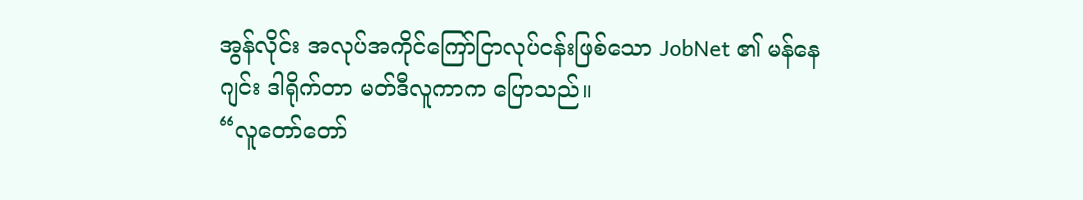အွန်လိုင်း အလုပ်အကိုင်ကြော်ငြာလုပ်ငန်းဖြစ်သော JobNet ၏ မန်နေဂျင်း ဒါရိုက်တာ မတ်ဒီလူကာက ပြောသည်။
“လူတော်တော်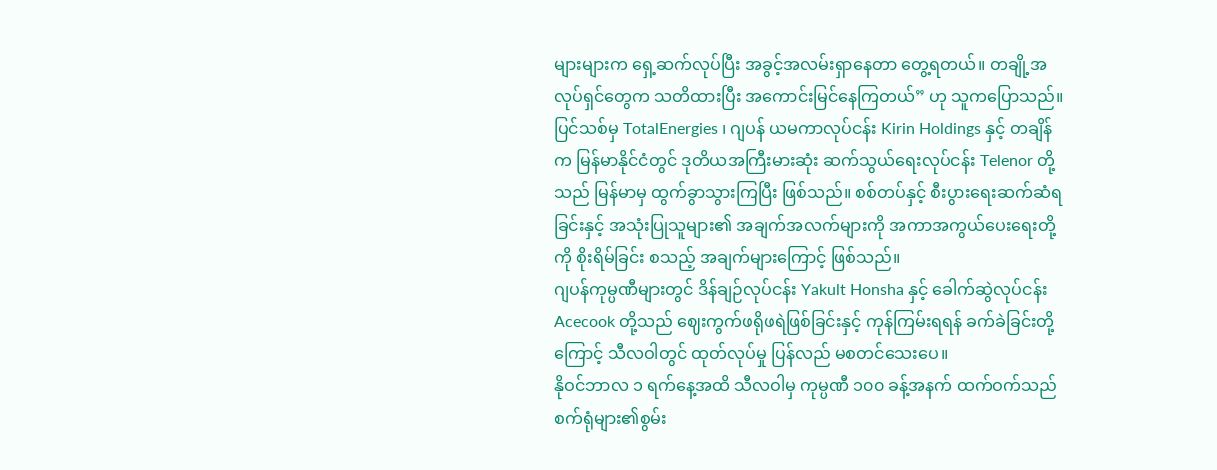များများက ရှေ့ဆက်လုပ်ပြီး အခွင့်အလမ်းရှာနေတာ တွေ့ရတယ်။ တချို့အလုပ်ရှင်တွေက သတိထားပြီး အကောင်းမြင်နေကြတယ်” ဟု သူကပြောသည်။
ပြင်သစ်မှ TotalEnergies ၊ ဂျပန် ယမကာလုပ်ငန်း Kirin Holdings နှင့် တချိန်က မြန်မာနိုင်ငံတွင် ဒုတိယအကြီးမားဆုံး ဆက်သွယ်ရေးလုပ်ငန်း Telenor တို့သည် မြန်မာမှ ထွက်ခွာသွားကြပြီး ဖြစ်သည်။ စစ်တပ်နှင့် စီးပွားရေးဆက်ဆံရခြင်းနှင့် အသုံးပြုသူများ၏ အချက်အလက်များကို အကာအကွယ်ပေးရေးတို့ကို စိုးရိမ်ခြင်း စသည့် အချက်များကြောင့် ဖြစ်သည်။
ဂျပန်ကုမ္ပဏီများတွင် ဒိန်ချဉ်လုပ်ငန်း Yakult Honsha နှင့် ခေါက်ဆွဲလုပ်ငန်း Acecook တို့သည် ဈေးကွက်ဖရိုဖရဲဖြစ်ခြင်းနှင့် ကုန်ကြမ်းရရန် ခက်ခဲခြင်းတို့ကြောင့် သီလဝါတွင် ထုတ်လုပ်မှု ပြန်လည် မစတင်သေးပေ။
နိုဝင်ဘာလ ၁ ရက်နေ့အထိ သီလဝါမှ ကုမ္ပဏီ ၁၀၀ ခန့်အနက် ထက်ဝက်သည် စက်ရုံများ၏စွမ်း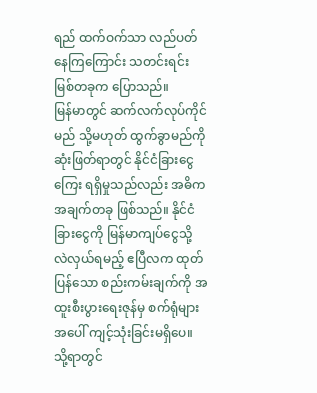ရည် ထက်ဝက်သာ လည်ပတ်နေကြကြောင်း သတင်းရင်းမြစ်တခုက ပြောသည်။
မြန်မာတွင် ဆက်လက်လုပ်ကိုင်မည် သို့မဟုတ် ထွက်ခွာမည်ကို ဆုံးဖြတ်ရာတွင် နိုင်ငံခြားငွေကြေး ရရှိမှုသည်လည်း အဓိကအချက်တခု ဖြစ်သည်။ နိုင်ငံခြားငွေကို မြန်မာကျပ်ငွေသို့ လဲလှယ်ရမည့် ဧပြီလက ထုတ်ပြန်သော စည်းကမ်းချက်ကို အထူးစီးပွားရေးဇုန်မှ စက်ရုံများအပေါ် ကျင့်သုံးခြင်းမရှိပေ။ သို့ရာတွင်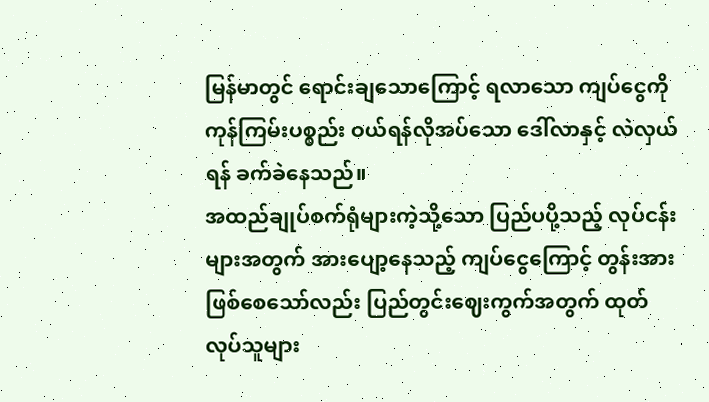မြန်မာတွင် ရောင်းချသောကြောင့် ရလာသော ကျပ်ငွေကို ကုန်ကြမ်းပစ္စည်း ဝယ်ရန်လိုအပ်သော ဒေါ်လာနှင့် လဲလှယ်ရန် ခက်ခဲနေသည်။
အထည်ချုပ်စက်ရုံများကဲ့သို့သော ပြည်ပပို့သည့် လုပ်ငန်းများအတွက် အားပျော့နေသည့် ကျပ်ငွေကြောင့် တွန်းအားဖြစ်စေသော်လည်း ပြည်တွင်းဈေးကွက်အတွက် ထုတ်လုပ်သူများ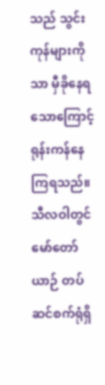သည် သွင်းကုန်များကိုသာ မှီခိုနေရသောကြောင့် ရုန်းကန်နေကြရသည်။
သီလဝါတွင် မော်တော်ယာဉ် တပ်ဆင်စက်ရုံရှိ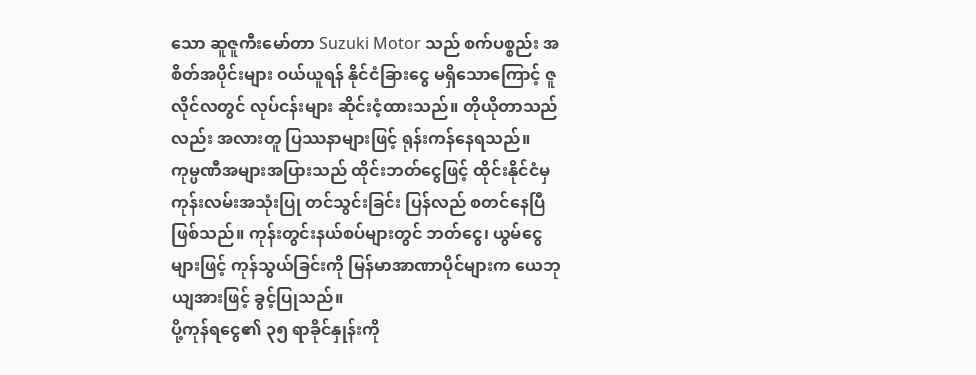သော ဆူဇူကီးမော်တာ Suzuki Motor သည် စက်ပစ္စည်း အစိတ်အပိုင်းများ ဝယ်ယူရန် နိုင်ငံခြားငွေ မရှိသောကြောင့် ဇူလိုင်လတွင် လုပ်ငန်းများ ဆိုင်းငံ့ထားသည်။ တိုယိုတာသည်လည်း အလားတူ ပြဿနာများဖြင့် ရုန်းကန်နေရသည်။
ကုမ္ပဏီအများအပြားသည် ထိုင်းဘတ်ငွေဖြင့် ထိုင်းနိုင်ငံမှ ကုန်းလမ်းအသုံးပြု တင်သွင်းခြင်း ပြန်လည် စတင်နေပြီဖြစ်သည်။ ကုန်းတွင်းနယ်စပ်များတွင် ဘတ်ငွေ၊ ယွမ်ငွေများဖြင့် ကုန်သွယ်ခြင်းကို မြန်မာအာဏာပိုင်များက ယေဘုယျအားဖြင့် ခွင့်ပြုသည်။
ပို့ကုန်ရငွေ၏ ၃၅ ရာခိုင်နှုန်းကို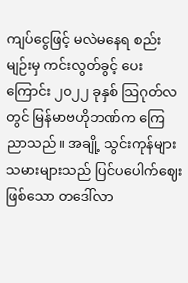ကျပ်ငွေဖြင့် မလဲမနေရ စည်းမျဉ်းမှ ကင်းလွတ်ခွင့် ပေးကြောင်း ၂၀၂၂ ခုနှစ် သြဂုတ်လတွင် မြန်မာဗဟိုဘဏ်က ကြေညာသည်။ အချို့ သွင်းကုန်များသမားများသည် ပြင်ပပေါက်ဈေးဖြစ်သော တဒေါ်လာ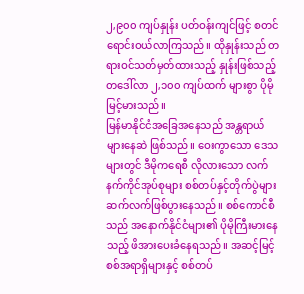၂,၉၀၀ ကျပ်နှုန်း ပတ်ဝန်းကျင်ဖြင့် စတင်ရောင်းဝယ်လာကြသည်။ ထိုနှုန်းသည် တရားဝင်သတ်မှတ်ထားသည့် နှုန်းဖြစ်သည့် တဒေါ်လာ ၂,၁၀၀ ကျပ်ထက် များစွာ ပိုမို မြင့်မားသည်။
မြန်မာနိုင်ငံအခြေအနေသည် အန္တရာယ်များနေဆဲ ဖြစ်သည်။ ဝေးကွာသော ဒေသများတွင် ဒီမိုကရေစီ လိုလားသော လက်နက်ကိုင်အုပ်စုများ စစ်တပ်နှင့်တိုက်ပွဲများ ဆက်လက်ဖြစ်ပွားနေသည်။ စစ်ကောင်စီသည် အနောက်နိုင်ငံများ၏ ပိုမိုကြီးမားနေသည့် ဖိအားပေးခံနေရသည်။ အဆင့်မြင့် စစ်အရာရှိများနှင့် စစ်တပ်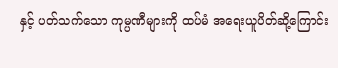နှင့် ပတ်သက်သော ကုမ္ပဏီများကို ထပ်မံ အရေးယူပိတ်ဆို့ကြောင်း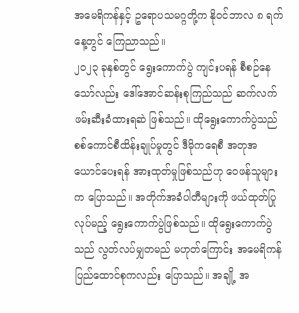အမေရိကန်နှင့် ဥရောပသမဂ္ဂတို့က နိုဝင်ဘာလ ၈ ရက်နေ့တွင် ကြေညာသည်။
၂၀၂၃ ခုနှစ်တွင် ရွေးကောက်ပွဲ ကျင်းပရန် စီစဉ်နေသော်လည်း ဒေါ်အောင်ဆန်းစုကြည်သည် ဆက်လက် ဖမ်းဆီးခံထားရဆဲ ဖြစ်သည်။ ထိုရွေးကောက်ပွဲသည် စစ်ကောင်စီထိန်းချုပ်မှုတွင် ဒီမိုကရေစီ အတုအယောင်ပေးရန် အားထုတ်မှုဖြစ်သည်ဟု ဝေဖန်သူများက ပြောသည်။ အတိုက်အခံပါတီများကို ဖယ်ထုတ်ပြုလုပ်မည့် ရွေးကောက်ပွဲဖြစ်သည်။ ထိုရွေးကောက်ပွဲသည် လွတ်လပ်မျှတမည် မဟုတ်ကြောင်း အမေရိကန် ပြည်ထောင်စုကလည်း ပြောသည်။ အချို့ အ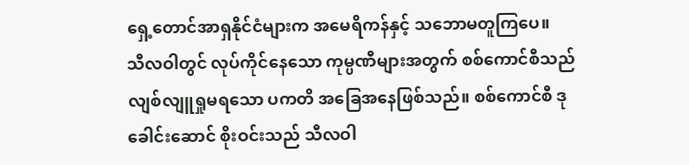ရှေ့တောင်အာရှနိုင်ငံများက အမေရိကန်နှင့် သဘောမတူကြပေ။
သီလဝါတွင် လုပ်ကိုင်နေသော ကုမ္ပဏီများအတွက် စစ်ကောင်စီသည် လျစ်လျူရှုမရသော ပကတိ အခြေအနေဖြစ်သည်။ စစ်ကောင်စီ ဒုခေါင်းဆောင် စိုးဝင်းသည် သီလဝါ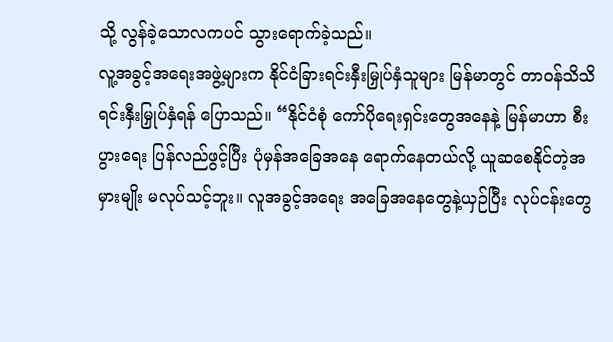သို့ လွန်ခဲ့သောလကပင် သွားရောက်ခဲ့သည်။
လူ့အခွင့်အရေးအဖွဲ့များက နိုင်ငံခြားရင်းနှီးမြှုပ်နှံသူများ မြန်မာတွင် တာဝန်သိသိ ရင်းနှီးမြှုပ်နှံရန် ပြောသည်။ “နိုင်ငံစုံ ကော်ပိုရေးရှင်းတွေအနေနဲ့ မြန်မာဟာ စီးပွားရေး ပြန်လည်ဖွင့်ပြီး ပုံမှန်အခြေအနေ ရောက်နေတယ်လို့ ယူဆစေနိုင်တဲ့အမှားမျိုး မလုပ်သင့်ဘူး။ လူအခွင့်အရေး အခြေအနေတွေနဲ့ယှဉ်ပြီး လုပ်ငန်းတွေ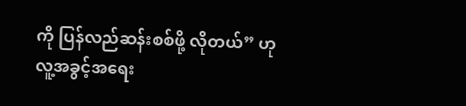ကို ပြန်လည်ဆန်းစစ်ဖို့ လိုတယ်” ဟု လူ့အခွင့်အရေး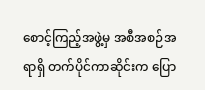စောင့်ကြည့်အဖွဲ့မှ အစီအစဉ်အရာရှိ တက်ပိုင်ကာဆိုင်းက ပြော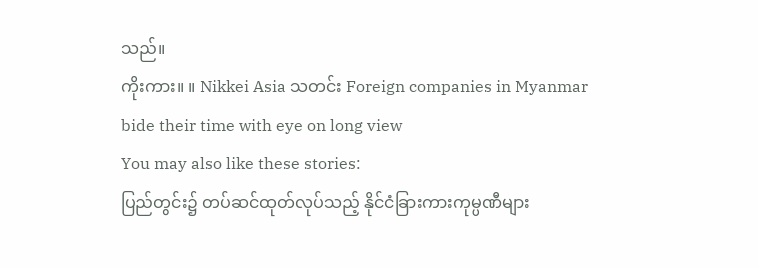သည်။
ကိုးကား။ ။ Nikkei Asia သတင်း Foreign companies in Myanmar bide their time with eye on long view
You may also like these stories:
ပြည်တွင်း၌ တပ်ဆင်ထုတ်လုပ်သည့် နိုင်ငံခြားကားကုမ္ပဏီများ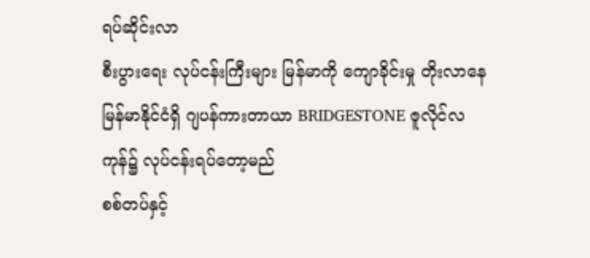ရပ်ဆိုင်းလာ
စီးပွားရေး လုပ်ငန်းကြီးများ မြန်မာကို ကျောခိုင်းမှု တိုးလာနေ
မြန်မာနိုင်ငံရှိ ဂျပန်ကားတာယာ BRIDGESTONE ဇူလိုင်လကုန်၌ လုပ်ငန်းရပ်တော့မည်
စစ်တပ်နှင့်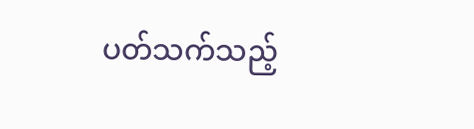ပတ်သက်သည့်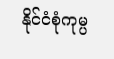နိုင်ငံစုံကုမ္ပ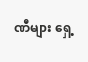ဏီများ ရှေ့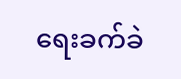ရေးခက်ခဲ